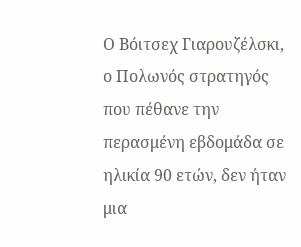Ο Βόιτσεχ Γιαρουζέλσκι, ο Πολωνός στρατηγός που πέθανε την περασμένη εβδομάδα σε ηλικία 90 ετών, δεν ήταν μια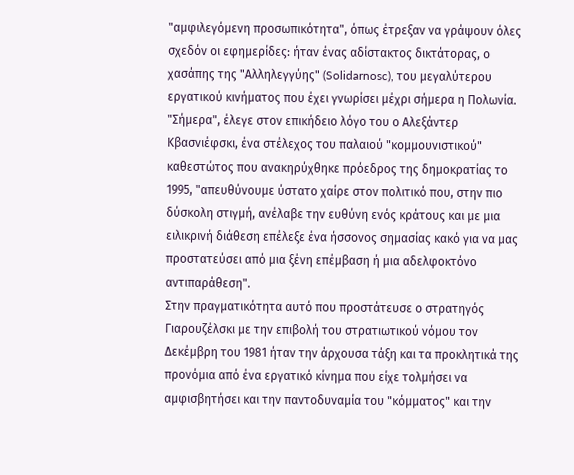"αμφιλεγόμενη προσωπικότητα", όπως έτρεξαν να γράψουν όλες σχεδόν οι εφημερίδες: ήταν ένας αδίστακτος δικτάτορας, ο χασάπης της "Αλληλεγγύης" (Solidarnosc), του μεγαλύτερου εργατικού κινήματος που έχει γνωρίσει μέχρι σήμερα η Πολωνία.
"Σήμερα", έλεγε στον επικήδειο λόγο του ο Αλεξάντερ Κβασνιέφσκι, ένα στέλεχος του παλαιού "κομμουνιστικού" καθεστώτος που ανακηρύχθηκε πρόεδρος της δημοκρατίας το 1995, "απευθύνουμε ύστατο χαίρε στον πολιτικό που, στην πιο δύσκολη στιγμή, ανέλαβε την ευθύνη ενός κράτους και με μια ειλικρινή διάθεση επέλεξε ένα ήσσονος σημασίας κακό για να μας προστατεύσει από μια ξένη επέμβαση ή μια αδελφοκτόνο αντιπαράθεση".
Στην πραγματικότητα αυτό που προστάτευσε ο στρατηγός Γιαρουζέλσκι με την επιβολή του στρατιωτικού νόμου τον Δεκέμβρη του 1981 ήταν την άρχουσα τάξη και τα προκλητικά της προνόμια από ένα εργατικό κίνημα που είχε τολμήσει να αμφισβητήσει και την παντοδυναμία του "κόμματος" και την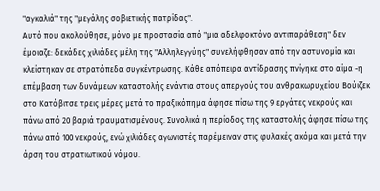"αγκαλιά" της "μεγάλης σοβιετικής πατρίδας".
Αυτό που ακολούθησε, μόνο με προστασία από "μια αδελφοκτόνο αντιπαράθεση" δεν έμοιαζε: δεκάδες χιλιάδες μέλη της "Αλληλεγγύης" συνελήφθησαν από την αστυνομία και κλείστηκαν σε στρατόπεδα συγκέντρωσης. Κάθε απόπειρα αντίδρασης πνίγηκε στο αίμα -η επέμβαση των δυνάμεων καταστολής ενάντια στους απεργούς του ανθρακωρυχείου Βούιζεκ στο Κατόβιτσε τρεις μέρες μετά το πραξικόπημα άφησε πίσω της 9 εργάτες νεκρούς και πάνω από 20 βαριά τραυματισμένους. Συνολικά η περίοδος της καταστολής άφησε πίσω της πάνω από 100 νεκρούς, ενώ χιλιάδες αγωνιστές παρέμειναν στις φυλακές ακόμα και μετά την άρση του στρατιωτικού νόμου.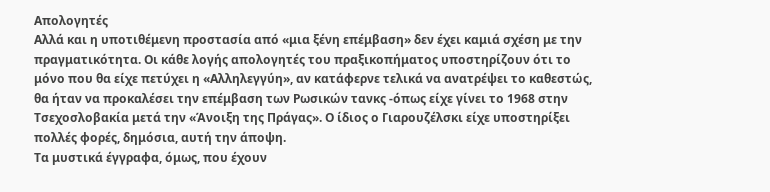Απολογητές
Αλλά και η υποτιθέμενη προστασία από «μια ξένη επέμβαση» δεν έχει καμιά σχέση με την πραγματικότητα. Οι κάθε λογής απολογητές του πραξικοπήματος υποστηρίζουν ότι το μόνο που θα είχε πετύχει η «Αλληλεγγύη», αν κατάφερνε τελικά να ανατρέψει το καθεστώς, θα ήταν να προκαλέσει την επέμβαση των Ρωσικών τανκς -όπως είχε γίνει το 1968 στην Τσεχοσλοβακία μετά την «Άνοιξη της Πράγας». Ο ίδιος ο Γιαρουζέλσκι είχε υποστηρίξει πολλές φορές, δημόσια, αυτή την άποψη.
Τα μυστικά έγγραφα, όμως, που έχουν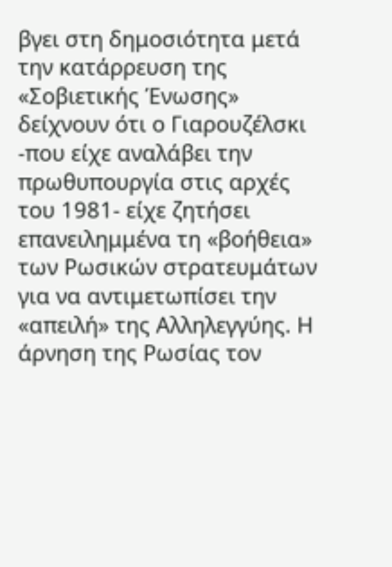βγει στη δημοσιότητα μετά την κατάρρευση της «Σοβιετικής Ένωσης» δείχνουν ότι ο Γιαρουζέλσκι -που είχε αναλάβει την πρωθυπουργία στις αρχές του 1981- είχε ζητήσει επανειλημμένα τη «βοήθεια» των Ρωσικών στρατευμάτων για να αντιμετωπίσει την «απειλή» της Αλληλεγγύης. Η άρνηση της Ρωσίας τον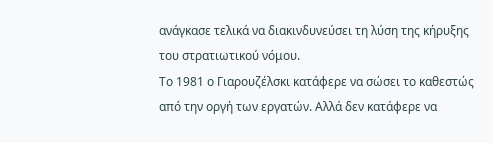ανάγκασε τελικά να διακινδυνεύσει τη λύση της κήρυξης του στρατιωτικού νόμου.
Το 1981 ο Γιαρουζέλσκι κατάφερε να σώσει το καθεστώς από την οργή των εργατών. Αλλά δεν κατάφερε να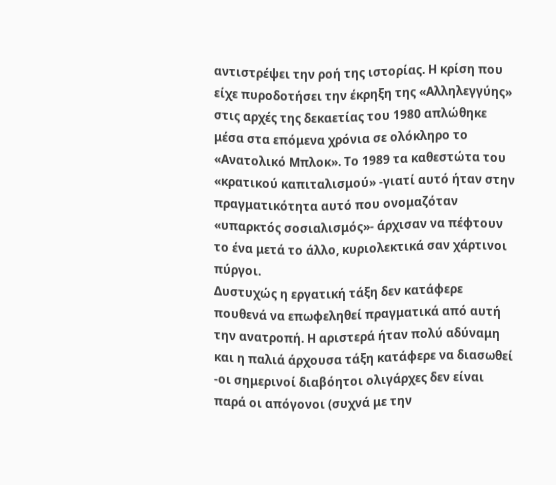αντιστρέψει την ροή της ιστορίας. Η κρίση που είχε πυροδοτήσει την έκρηξη της «Αλληλεγγύης» στις αρχές της δεκαετίας του 1980 απλώθηκε μέσα στα επόμενα χρόνια σε ολόκληρο το «Ανατολικό Μπλοκ». Το 1989 τα καθεστώτα του «κρατικού καπιταλισμού» -γιατί αυτό ήταν στην πραγματικότητα αυτό που ονομαζόταν «υπαρκτός σοσιαλισμός»- άρχισαν να πέφτουν το ένα μετά το άλλο, κυριολεκτικά σαν χάρτινοι πύργοι.
Δυστυχώς η εργατική τάξη δεν κατάφερε πουθενά να επωφεληθεί πραγματικά από αυτή την ανατροπή. Η αριστερά ήταν πολύ αδύναμη και η παλιά άρχουσα τάξη κατάφερε να διασωθεί -οι σημερινοί διαβόητοι ολιγάρχες δεν είναι παρά οι απόγονοι (συχνά με την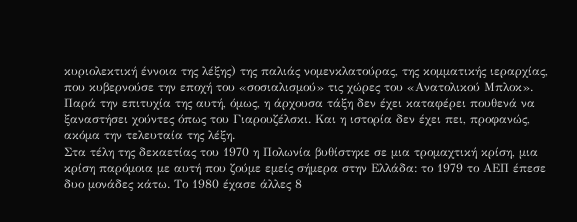κυριολεκτική έννοια της λέξης) της παλιάς νομενκλατούρας, της κομματικής ιεραρχίας, που κυβερνούσε την εποχή του «σοσιαλισμού» τις χώρες του «Ανατολικού Μπλοκ».
Παρά την επιτυχία της αυτή, όμως, η άρχουσα τάξη δεν έχει καταφέρει πουθενά να ξαναστήσει χούντες όπως του Γιαρουζέλσκι. Και η ιστορία δεν έχει πει, προφανώς, ακόμα την τελευταία της λέξη.
Στα τέλη της δεκαετίας του 1970 η Πολωνία βυθίστηκε σε μια τρομαχτική κρίση, μια κρίση παρόμοια με αυτή που ζούμε εμείς σήμερα στην Ελλάδα: το 1979 το ΑΕΠ έπεσε δυο μονάδες κάτω. Το 1980 έχασε άλλες 8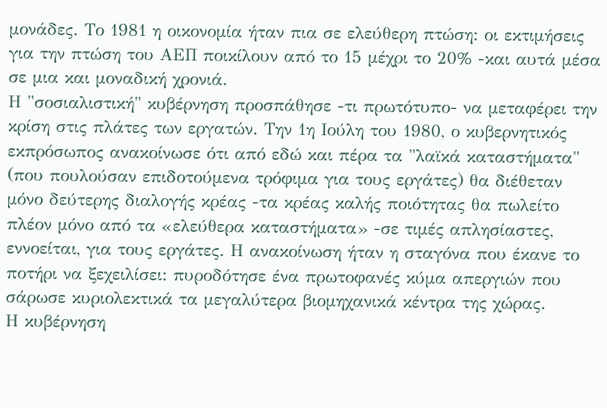μονάδες. Το 1981 η οικονομία ήταν πια σε ελεύθερη πτώση: οι εκτιμήσεις για την πτώση του ΑΕΠ ποικίλουν από το 15 μέχρι το 20% -και αυτά μέσα σε μια και μοναδική χρονιά.
Η "σοσιαλιστική" κυβέρνηση προσπάθησε -τι πρωτότυπο- να μεταφέρει την κρίση στις πλάτες των εργατών. Την 1η Ιούλη του 1980, ο κυβερνητικός εκπρόσωπος ανακοίνωσε ότι από εδώ και πέρα τα "λαϊκά καταστήματα" (που πουλούσαν επιδοτούμενα τρόφιμα για τους εργάτες) θα διέθεταν μόνο δεύτερης διαλογής κρέας -τα κρέας καλής ποιότητας θα πωλείτο πλέον μόνο από τα «ελεύθερα καταστήματα» -σε τιμές απλησίαστες, εννοείται, για τους εργάτες. Η ανακοίνωση ήταν η σταγόνα που έκανε το ποτήρι να ξεχειλίσει: πυροδότησε ένα πρωτοφανές κύμα απεργιών που σάρωσε κυριολεκτικά τα μεγαλύτερα βιομηχανικά κέντρα της χώρας.
Η κυβέρνηση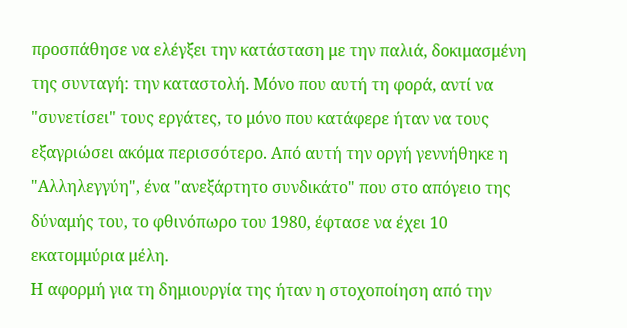προσπάθησε να ελέγξει την κατάσταση με την παλιά, δοκιμασμένη της συνταγή: την καταστολή. Μόνο που αυτή τη φορά, αντί να "συνετίσει" τους εργάτες, το μόνο που κατάφερε ήταν να τους εξαγριώσει ακόμα περισσότερο. Από αυτή την οργή γεννήθηκε η "Αλληλεγγύη", ένα "ανεξάρτητο συνδικάτο" που στο απόγειο της δύναμής του, το φθινόπωρο του 1980, έφτασε να έχει 10 εκατομμύρια μέλη.
Η αφορμή για τη δημιουργία της ήταν η στοχοποίηση από την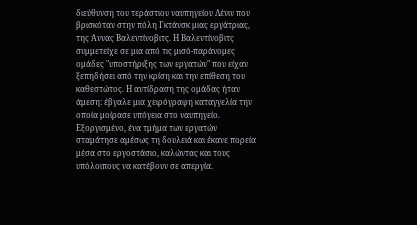διεύθυνση του τεράστιου ναυπηγείου Λένιν που βρισκόταν στην πόλη Γκτάνσκ μιας εργάτριας, της Άννας Βαλεντίνοβιτς. Η Βαλεντίνοβιτς συμμετείχε σε μια από τις μισό-παράνομες ομάδες "υποστήριξης των εργατών" που είχαν ξεπηδήσει από την κρίση και την επίθεση του καθεστώτος. Η αντίδραση της ομάδας ήταν άμεση: έβγαλε μια χειρόγραφη καταγγελία την οποία μοίρασε υπόγεια στο ναυπηγείο. Εξοργισμένο, ένα τμήμα των εργατών σταμάτησε αμέσως τη δουλειά και έκανε πορεία μέσα στο εργοστάσιο, καλώντας και τους υπόλοιπους να κατέβουν σε απεργία.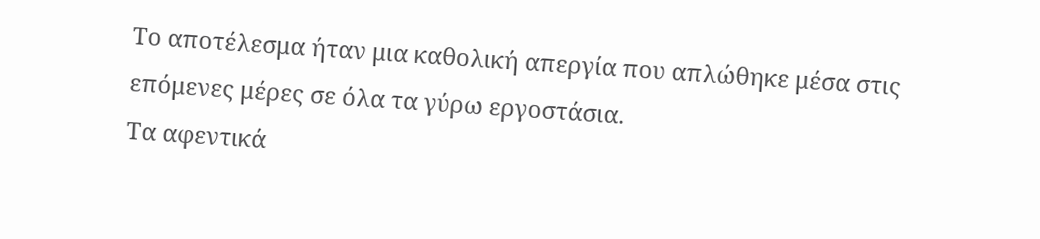Το αποτέλεσμα ήταν μια καθολική απεργία που απλώθηκε μέσα στις επόμενες μέρες σε όλα τα γύρω εργοστάσια.
Τα αφεντικά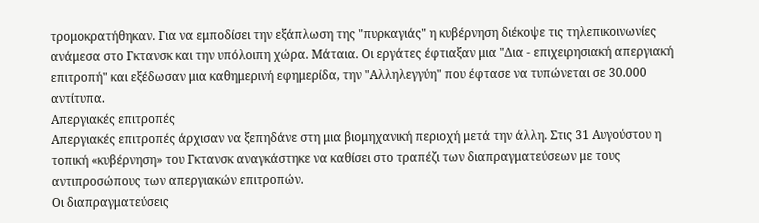τρομοκρατήθηκαν. Για να εμποδίσει την εξάπλωση της "πυρκαγιάς" η κυβέρνηση διέκοψε τις τηλεπικοινωνίες ανάμεσα στο Γκτανσκ και την υπόλοιπη χώρα. Μάταια. Οι εργάτες έφτιαξαν μια "Δια - επιχειρησιακή απεργιακή επιτροπή" και εξέδωσαν μια καθημερινή εφημερίδα, την "Αλληλεγγύη" που έφτασε να τυπώνεται σε 30.000 αντίτυπα.
Απεργιακές επιτροπές
Απεργιακές επιτροπές άρχισαν να ξεπηδάνε στη μια βιομηχανική περιοχή μετά την άλλη. Στις 31 Αυγούστου η τοπική «κυβέρνηση» του Γκτανσκ αναγκάστηκε να καθίσει στο τραπέζι των διαπραγματεύσεων με τους αντιπροσώπους των απεργιακών επιτροπών.
Οι διαπραγματεύσεις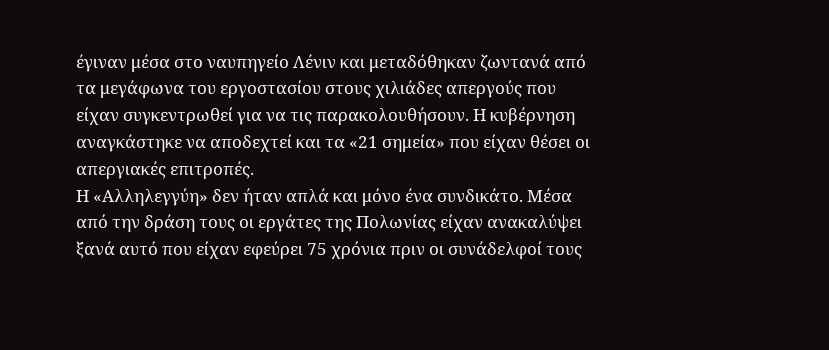έγιναν μέσα στο ναυπηγείο Λένιν και μεταδόθηκαν ζωντανά από τα μεγάφωνα του εργοστασίου στους χιλιάδες απεργούς που είχαν συγκεντρωθεί για να τις παρακολουθήσουν. Η κυβέρνηση αναγκάστηκε να αποδεχτεί και τα «21 σημεία» που είχαν θέσει οι απεργιακές επιτροπές.
Η «Αλληλεγγύη» δεν ήταν απλά και μόνο ένα συνδικάτο. Μέσα από την δράση τους οι εργάτες της Πολωνίας είχαν ανακαλύψει ξανά αυτό που είχαν εφεύρει 75 χρόνια πριν οι συνάδελφοί τους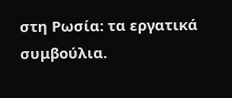στη Ρωσία: τα εργατικά συμβούλια.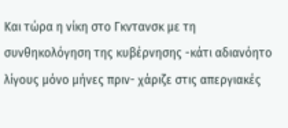Και τώρα η νίκη στο Γκντανσκ με τη συνθηκολόγηση της κυβέρνησης -κάτι αδιανόητο λίγους μόνο μήνες πριν- χάριζε στις απεργιακές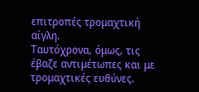επιτροπές τρομαχτική αίγλη.
Ταυτόχρονα, όμως, τις έβαζε αντιμέτωπες και με τρομαχτικές ευθύνες.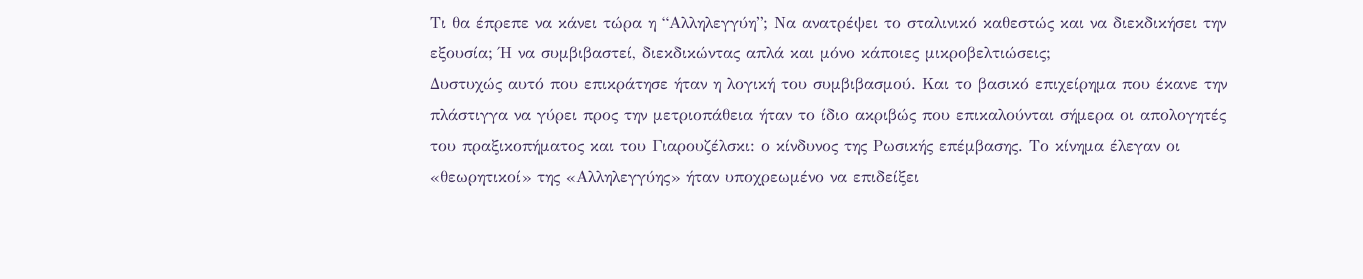Τι θα έπρεπε να κάνει τώρα η “Αλληλεγγύη”; Να ανατρέψει το σταλινικό καθεστώς και να διεκδικήσει την εξουσία; Ή να συμβιβαστεί, διεκδικώντας απλά και μόνο κάποιες μικροβελτιώσεις;
Δυστυχώς αυτό που επικράτησε ήταν η λογική του συμβιβασμού. Και το βασικό επιχείρημα που έκανε την πλάστιγγα να γύρει προς την μετριοπάθεια ήταν το ίδιο ακριβώς που επικαλούνται σήμερα οι απολογητές του πραξικοπήματος και του Γιαρουζέλσκι: ο κίνδυνος της Ρωσικής επέμβασης. Το κίνημα έλεγαν οι «θεωρητικοί» της «Αλληλεγγύης» ήταν υποχρεωμένο να επιδείξει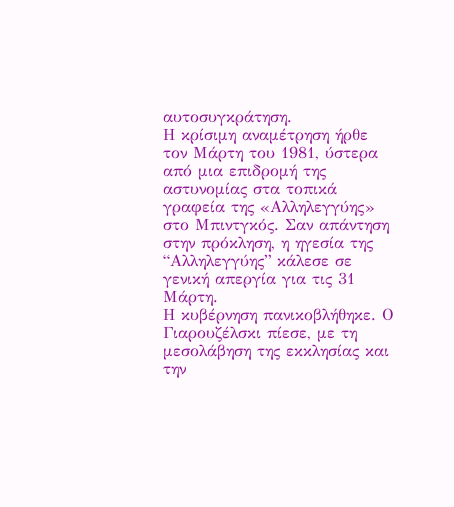αυτοσυγκράτηση.
Η κρίσιμη αναμέτρηση ήρθε τον Μάρτη του 1981, ύστερα από μια επιδρομή της αστυνομίας στα τοπικά γραφεία της «Αλληλεγγύης» στο Μπιντγκός. Σαν απάντηση στην πρόκληση, η ηγεσία της “Αλληλεγγύης” κάλεσε σε γενική απεργία για τις 31 Μάρτη.
Η κυβέρνηση πανικοβλήθηκε. Ο Γιαρουζέλσκι πίεσε, με τη μεσολάβηση της εκκλησίας και την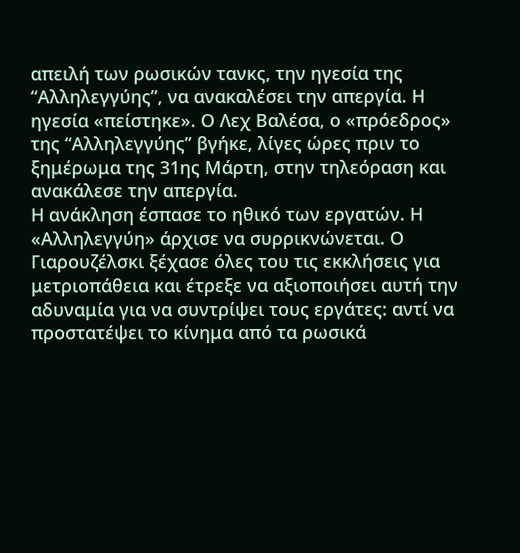απειλή των ρωσικών τανκς, την ηγεσία της “Αλληλεγγύης”, να ανακαλέσει την απεργία. Η ηγεσία «πείστηκε». Ο Λεχ Βαλέσα, ο «πρόεδρος» της “Αλληλεγγύης” βγήκε, λίγες ώρες πριν το ξημέρωμα της 31ης Μάρτη, στην τηλεόραση και ανακάλεσε την απεργία.
Η ανάκληση έσπασε το ηθικό των εργατών. Η «Αλληλεγγύη» άρχισε να συρρικνώνεται. Ο Γιαρουζέλσκι ξέχασε όλες του τις εκκλήσεις για μετριοπάθεια και έτρεξε να αξιοποιήσει αυτή την αδυναμία για να συντρίψει τους εργάτες: αντί να προστατέψει το κίνημα από τα ρωσικά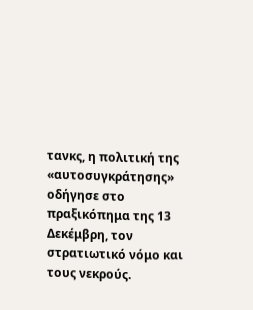τανκς, η πολιτική της «αυτοσυγκράτησης» οδήγησε στο πραξικόπημα της 13 Δεκέμβρη, τον στρατιωτικό νόμο και τους νεκρούς.